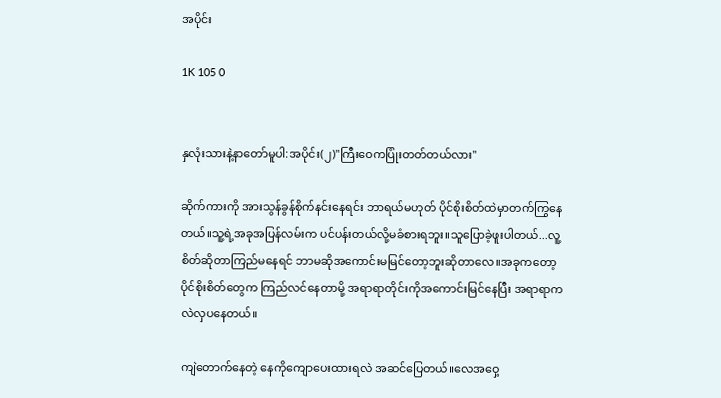အပိုင်း

1K 105 0


နှလုံးသားနဲ့နာတော်မူပါ:အပိုင်း(၂)"ကြီးဝေကပြုံးတတ်တယ်လား"

ဆိုက်ကားကို အားသွန်ခွန်စိုက်နင်းနေရင်း ဘာရယ်မဟုတ် ပိုင်စိုးစိတ်ထဲမှာတက်ကြွနေတယ်။သူ့ရဲ့အခုအပြန်လမ်းက ပင်ပန်းတယ်လို့မခံစားရဘူး။သူပြောခဲ့ဖူးပါတယ်...လူ့စိတ်ဆိုတာကြည်မနေရင် ဘာမဆိုအကောင်းမမြင်တော့ဘူးဆိုတာလေ။အခုကတော့ ပိုင်စိုးစိတ်တွေက ကြည်လင်နေတာမို့ အရာရာတိုင်းကိုအကောင်းမြင်နေပြီး အရာရာကလဲလှပနေတယ်။

ကျဲတောက်နေတဲ့ နေကိုကျောပေးထားရလဲ အဆင်ပြေတယ်။လေအဝှေ့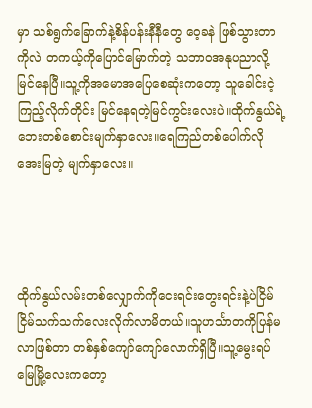မှာ သစ်ရွက်ခြောက်နဲ့စိန်ပန်းနီနီတွေ ဝေ့ခနဲ ဖြစ်သွားတာကိုလဲ တကယ့်ကိုပြောင်မြောက်တဲ့ သဘာဝအနုပညာလို့မြင်နေပြီ။သူ့ကိုအမောအပြေစေဆုံးကတော့ သူခေါင်းငဲ့ကြည့်လိုက်တိုင်း မြင်နေရတဲ့မြင်ကွင်းလေးပဲ။ထိုက်နွယ်ရဲ့ ဘေးတစ်စောင်းမျက်နှာလေး။ရေကြည်တစ်ပေါက်လို အေးမြတဲ့ မျက်နှာလေး။




ထိုက်နွယ်လမ်းတစ်လျှောက်ကိုငေးရင်းတွေးရင်းနဲ့ပဲငြိမ်ငြိမ်သက်သက်လေးလိုက်လာမိတယ်။သူဟင်္သာတကိုပြန်မလာဖြစ်တာ တစ်နှစ်ကျော်ကျော်လောက်ရှိပြီ။သူ့မွေးရပ်မြေမြို့လေးကတော့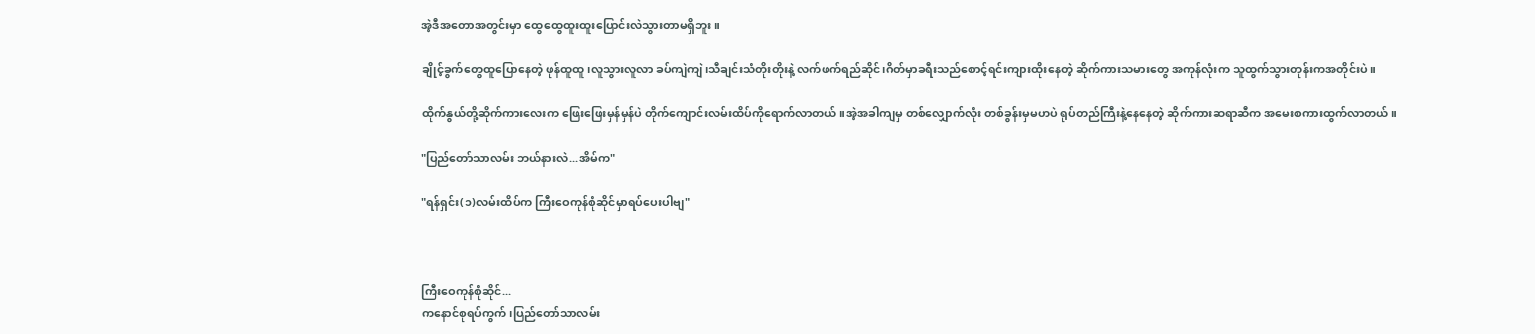အဲ့ဒီအတောအတွင်းမှာ ထွေထွေထူးထူးပြောင်းလဲသွားတာမရှိဘူး။

ချိုင့်ခွက်တွေထူပြောနေတဲ့ ဖုန်ထူထူ၊လူသွားလူလာ ခပ်ကျဲကျဲ၊သီချင်းသံတိုးတိုးနဲ့ လက်ဖက်ရည်ဆိုင်၊ဂိတ်မှာခရီးသည်စောင့်ရင်းကျားထိုးနေတဲ့ ဆိုက်ကားသမားတွေ အကုန်လုံးက သူထွက်သွားတုန်းကအတိုင်းပဲ။

ထိုက်နွယ်တို့ဆိုက်ကားလေးက ဖြေးဖြေးမှန်မှန်ပဲ တိုက်ကျောင်းလမ်းထိပ်ကိုရောက်လာတယ်။အဲ့အခါကျမှ တစ်လျှောက်လုံး တစ်ခွန်းမှမဟပဲ ရုပ်တည်ကြီးနဲ့နေနေတဲ့ ဆိုက်ကားဆရာဆီက အမေးစကားထွက်လာတယ်။

"ပြည်တော်သာလမ်း ဘယ်နားလဲ...အိမ်က"

"ရန်ရှင်း(၁)လမ်းထိပ်က ကြီးဝေကုန်စုံဆိုင်မှာရပ်ပေးပါဗျ"



ကြီးဝေကုန်စုံဆိုင်...
ကနောင်စုရပ်ကွက်၊ပြည်တော်သာလမ်း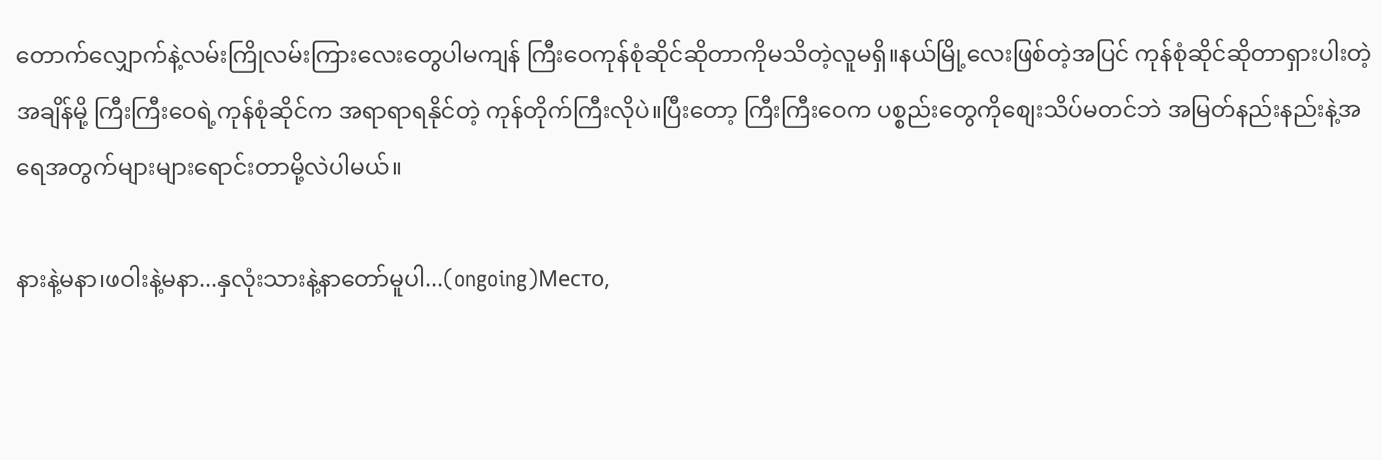တောက်လျှောက်နဲ့လမ်းကြိုလမ်းကြားလေးတွေပါမကျန် ကြီးဝေကုန်စုံဆိုင်ဆိုတာကိုမသိတဲ့လူမရှိ။နယ်မြို့လေးဖြစ်တဲ့အပြင် ကုန်စုံဆိုင်ဆိုတာရှားပါးတဲ့အချိန်မို့ ကြီးကြီးဝေရဲ့ကုန်စုံဆိုင်က အရာရာရနိုင်တဲ့ ကုန်တိုက်ကြီးလိုပဲ။ပြီးတော့ ကြီးကြီးဝေက ပစ္စည်းတွေကိုစျေးသိပ်မတင်ဘဲ အမြတ်နည်းနည်းနဲ့အရေအတွက်များများရောင်းတာမို့လဲပါမယ်။

နားနဲ့မနာ၊ဖဝါးနဲ့မနာ...နှလုံးသားနဲ့နာတော်မူပါ...(ongoing)Место,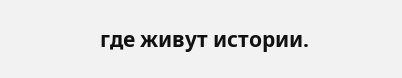где живут истории.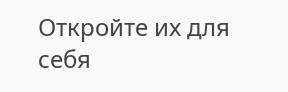Откройте их для себя